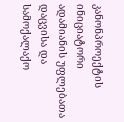კანონპროექტის ინიციატორი ადამიანის უფლებათა დაცვისა და სამოქალაქო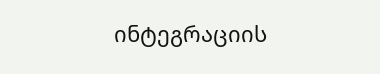ინტეგრაციის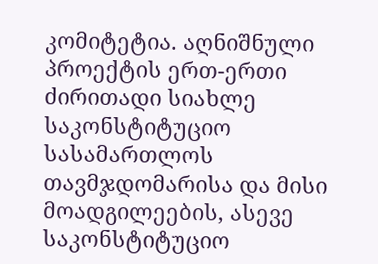კომიტეტია. აღნიშნული პროექტის ერთ-ერთი ძირითადი სიახლე საკონსტიტუციო სასამართლოს თავმჯდომარისა და მისი მოადგილეების, ასევე საკონსტიტუციო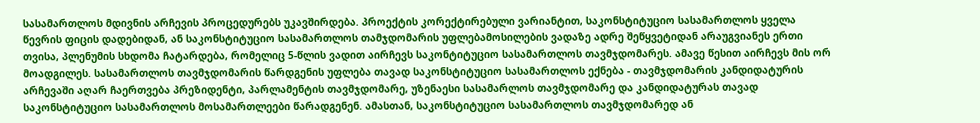სასამართლოს მდივნის არჩევის პროცედურებს უკავშირდება. პროექტის კორექტირებული ვარიანტით, საკონსტიტუციო სასამართლოს ყველა წევრის ფიცის დადებიდან, ან საკონსტიტუციო სასამართლოს თამჯდომარის უფლებამოსილების ვადაზე ადრე შეწყვეტიდან არაუგვიანეს ერთი თვისა, პლენუმის სხდომა ჩატარდება, რომელიც 5-წლის ვადით აირჩევს საკონტიტუციო სასამართლოს თავმჯდომარეს. ამავე წესით აირჩევს მის ორ მოადგილეს. სასამართლოს თავმჯდომარის წარდგენის უფლება თავად საკონსტიტუციო სასამართლოს ექნება - თავმჯდომარის კანდიდატურის არჩევაში აღარ ჩაერთვება პრეზიდენტი, პარლამენტის თავმჯდომარე, უზენაესი სასამარლოს თავმჯდომარე და კანდიდატურას თავად საკონსტიტუციო სასამართლოს მოსამართლეები წარადგენენ. ამასთან, საკონსტიტუციო სასამართლოს თავმჯდომარედ ან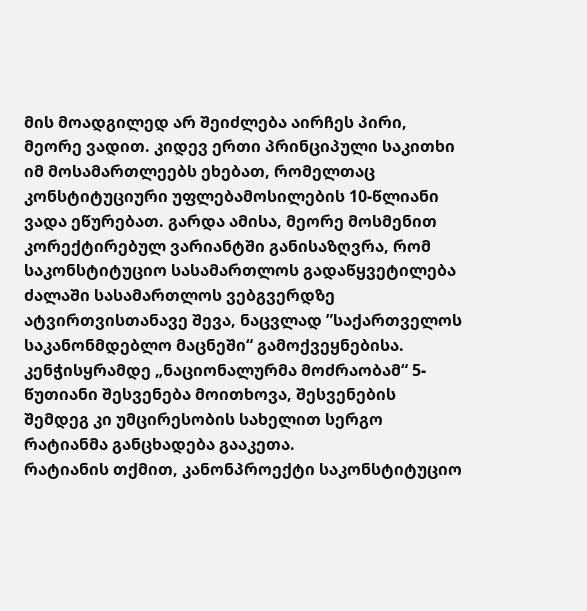მის მოადგილედ არ შეიძლება აირჩეს პირი, მეორე ვადით. კიდევ ერთი პრინციპული საკითხი იმ მოსამართლეებს ეხებათ, რომელთაც კონსტიტუციური უფლებამოსილების 10-წლიანი ვადა ეწურებათ. გარდა ამისა, მეორე მოსმენით კორექტირებულ ვარიანტში განისაზღვრა, რომ საკონსტიტუციო სასამართლოს გადაწყვეტილება ძალაში სასამართლოს ვებგვერდზე ატვირთვისთანავე შევა, ნაცვლად ”საქართველოს საკანონმდებლო მაცნეში“ გამოქვეყნებისა.
კენჭისყრამდე „ნაციონალურმა მოძრაობამ“ 5-წუთიანი შესვენება მოითხოვა, შესვენების შემდეგ კი უმცირესობის სახელით სერგო რატიანმა განცხადება გააკეთა.
რატიანის თქმით, კანონპროექტი საკონსტიტუციო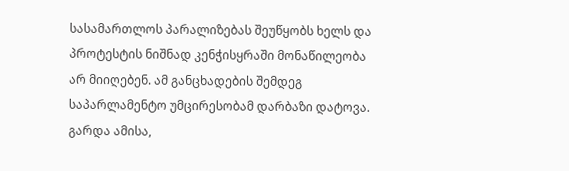სასამართლოს პარალიზებას შეუწყობს ხელს და პროტესტის ნიშნად კენჭისყრაში მონაწილეობა არ მიიღებენ. ამ განცხადების შემდეგ საპარლამენტო უმცირესობამ დარბაზი დატოვა.
გარდა ამისა,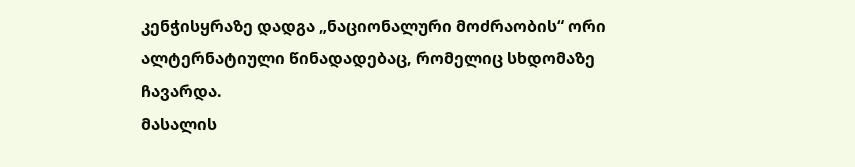კენჭისყრაზე დადგა „ნაციონალური მოძრაობის“ ორი ალტერნატიული წინადადებაც, რომელიც სხდომაზე ჩავარდა.
მასალის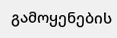გამოყენების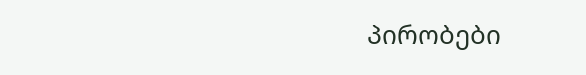პირობები